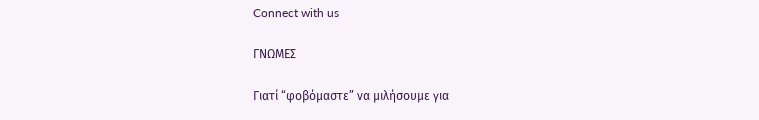Connect with us

ΓΝΩΜΕΣ

Γιατί “φοβόμαστε” να μιλήσουμε για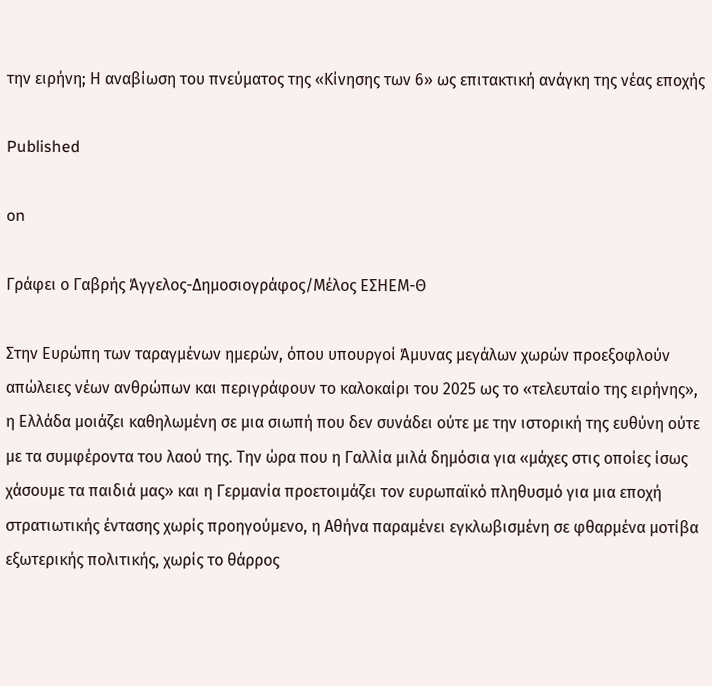την ειρήνη; Η αναβίωση του πνεύματος της «Κίνησης των 6» ως επιτακτική ανάγκη της νέας εποχής

Published

on

Γράφει ο Γαβρής Άγγελος-Δημοσιογράφος/Μέλος ΕΣΗΕΜ-Θ

Στην Ευρώπη των ταραγμένων ημερών, όπου υπουργοί Άμυνας μεγάλων χωρών προεξοφλούν απώλειες νέων ανθρώπων και περιγράφουν το καλοκαίρι του 2025 ως το «τελευταίο της ειρήνης», η Ελλάδα μοιάζει καθηλωμένη σε μια σιωπή που δεν συνάδει ούτε με την ιστορική της ευθύνη ούτε με τα συμφέροντα του λαού της. Την ώρα που η Γαλλία μιλά δημόσια για «μάχες στις οποίες ίσως χάσουμε τα παιδιά μας» και η Γερμανία προετοιμάζει τον ευρωπαϊκό πληθυσμό για μια εποχή στρατιωτικής έντασης χωρίς προηγούμενο, η Αθήνα παραμένει εγκλωβισμένη σε φθαρμένα μοτίβα εξωτερικής πολιτικής, χωρίς το θάρρος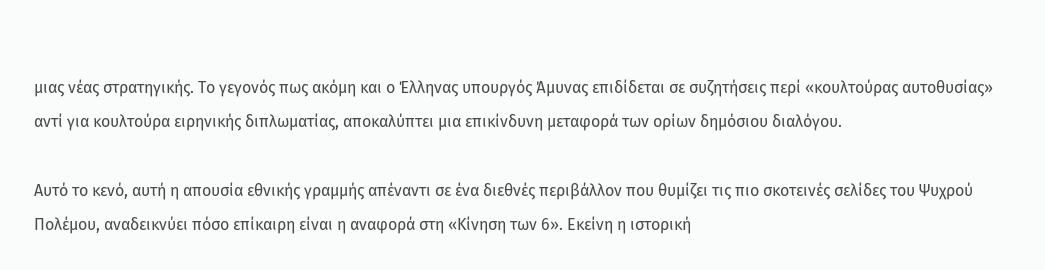μιας νέας στρατηγικής. Το γεγονός πως ακόμη και ο Έλληνας υπουργός Άμυνας επιδίδεται σε συζητήσεις περί «κουλτούρας αυτοθυσίας» αντί για κουλτούρα ειρηνικής διπλωματίας, αποκαλύπτει μια επικίνδυνη μεταφορά των ορίων δημόσιου διαλόγου.

Αυτό το κενό, αυτή η απουσία εθνικής γραμμής απέναντι σε ένα διεθνές περιβάλλον που θυμίζει τις πιο σκοτεινές σελίδες του Ψυχρού Πολέμου, αναδεικνύει πόσο επίκαιρη είναι η αναφορά στη «Κίνηση των 6». Εκείνη η ιστορική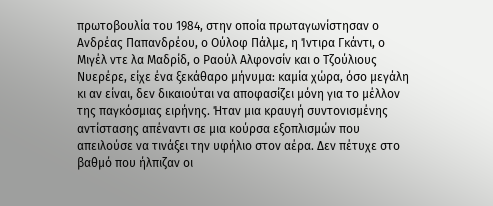πρωτοβουλία του 1984, στην οποία πρωταγωνίστησαν ο Ανδρέας Παπανδρέου, ο Ούλοφ Πάλμε, η Ίντιρα Γκάντι, ο Μιγέλ ντε λα Μαδρίδ, ο Ραούλ Αλφονσίν και ο Τζούλιους Νυερέρε, είχε ένα ξεκάθαρο μήνυμα: καμία χώρα, όσο μεγάλη κι αν είναι, δεν δικαιούται να αποφασίζει μόνη για το μέλλον της παγκόσμιας ειρήνης. Ήταν μια κραυγή συντονισμένης αντίστασης απέναντι σε μια κούρσα εξοπλισμών που απειλούσε να τινάξει την υφήλιο στον αέρα. Δεν πέτυχε στο βαθμό που ήλπιζαν οι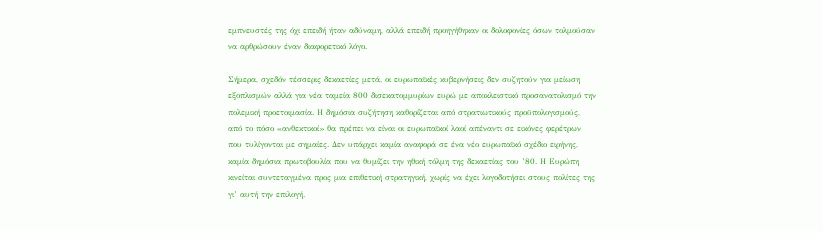εμπνευστές της όχι επειδή ήταν αδύναμη, αλλά επειδή προηγήθηκαν οι δολοφονίες όσων τολμούσαν να αρθρώσουν έναν διαφορετικό λόγο.

Σήμερα, σχεδόν τέσσερις δεκαετίες μετά, οι ευρωπαϊκές κυβερνήσεις δεν συζητούν για μείωση εξοπλισμών αλλά για νέα ταμεία 800 δισεκατομμυρίων ευρώ με αποκλειστικό προσανατολισμό την πολεμική προετοιμασία. Η δημόσια συζήτηση καθορίζεται από στρατιωτικούς προϋπολογισμούς, από το πόσο «ανθεκτικοί» θα πρέπει να είναι οι ευρωπαϊκοί λαοί απέναντι σε εικόνες φερέτρων που τυλίγονται με σημαίες. Δεν υπάρχει καμία αναφορά σε ένα νέο ευρωπαϊκό σχέδιο ειρήνης, καμία δημόσια πρωτοβουλία που να θυμίζει την ηθική τόλμη της δεκαετίας του ’80. Η Ευρώπη κινείται συντεταγμένα προς μια επιθετική στρατηγική, χωρίς να έχει λογοδοτήσει στους πολίτες της γι’ αυτή την επιλογή.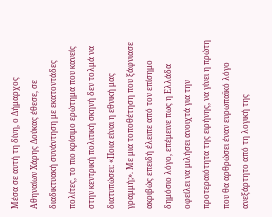Μέσα σε αυτή τη δίνη, ο Δήμαρχος Αθηναίων Χάρης Δούκας έθεσε, σε διαδικτυακή συνάντηση με εκατοντάδες πολίτες, το πιο κρίσιμο ερώτημα που κανείς στην κεντρική πολιτική σκηνή δεν τολμά να διατυπώσει: «Ποια είναι η εθνική μας γραμμή;». Με μια τοποθέτηση που ξάφνιασε ακριβώς επειδή έλειπε από τον επίσημο δημόσιο λόγο, επέμεινε πως η Ελλάδα οφείλει να μιλήσει ανοιχτά για την προτεραιότητα της ειρήνης, να γίνει η πρώτη που θα αρθρώσει έναν ευρωπαϊκό λόγο ανεξάρτητο από τη λογική της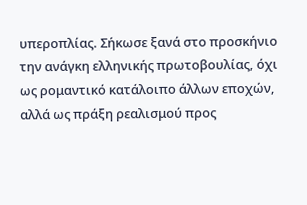υπεροπλίας. Σήκωσε ξανά στο προσκήνιο την ανάγκη ελληνικής πρωτοβουλίας, όχι ως ρομαντικό κατάλοιπο άλλων εποχών, αλλά ως πράξη ρεαλισμού προς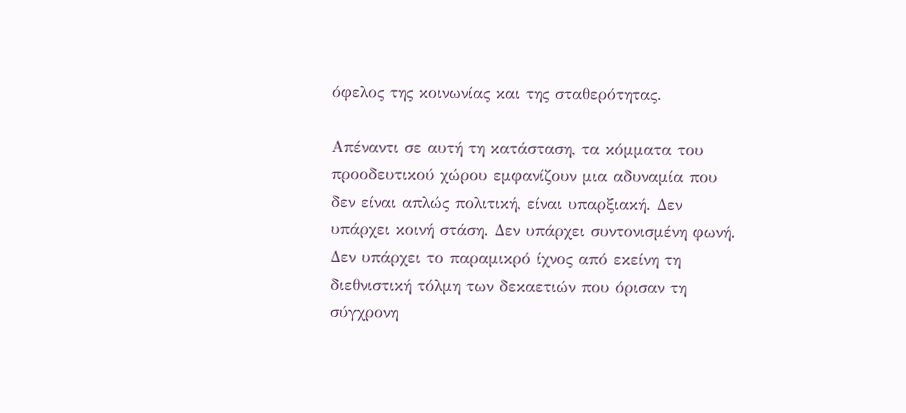όφελος της κοινωνίας και της σταθερότητας.

Απέναντι σε αυτή τη κατάσταση, τα κόμματα του προοδευτικού χώρου εμφανίζουν μια αδυναμία που δεν είναι απλώς πολιτική, είναι υπαρξιακή. Δεν υπάρχει κοινή στάση. Δεν υπάρχει συντονισμένη φωνή. Δεν υπάρχει το παραμικρό ίχνος από εκείνη τη διεθνιστική τόλμη των δεκαετιών που όρισαν τη σύγχρονη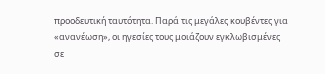προοδευτική ταυτότητα. Παρά τις μεγάλες κουβέντες για «ανανέωση», οι ηγεσίες τους μοιάζουν εγκλωβισμένες σε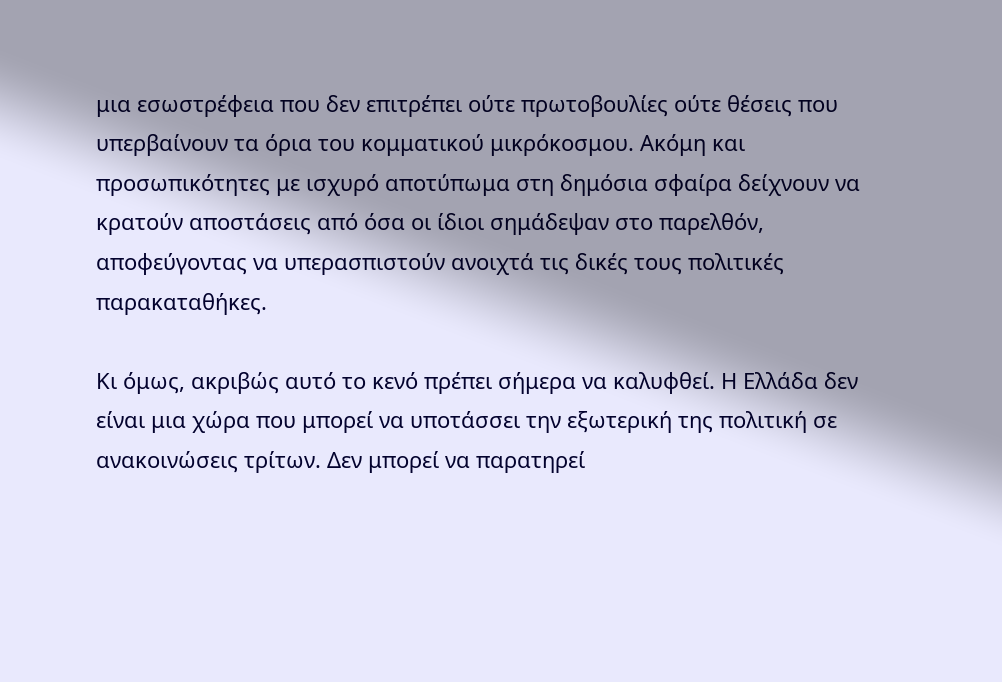μια εσωστρέφεια που δεν επιτρέπει ούτε πρωτοβουλίες ούτε θέσεις που υπερβαίνουν τα όρια του κομματικού μικρόκοσμου. Ακόμη και προσωπικότητες με ισχυρό αποτύπωμα στη δημόσια σφαίρα δείχνουν να κρατούν αποστάσεις από όσα οι ίδιοι σημάδεψαν στο παρελθόν, αποφεύγοντας να υπερασπιστούν ανοιχτά τις δικές τους πολιτικές παρακαταθήκες.

Κι όμως, ακριβώς αυτό το κενό πρέπει σήμερα να καλυφθεί. Η Ελλάδα δεν είναι μια χώρα που μπορεί να υποτάσσει την εξωτερική της πολιτική σε ανακοινώσεις τρίτων. Δεν μπορεί να παρατηρεί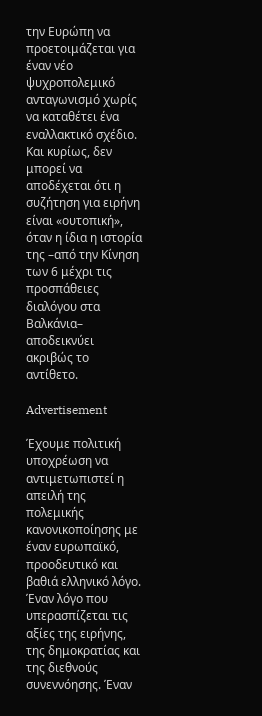την Ευρώπη να προετοιμάζεται για έναν νέο ψυχροπολεμικό ανταγωνισμό χωρίς να καταθέτει ένα εναλλακτικό σχέδιο. Και κυρίως, δεν μπορεί να αποδέχεται ότι η συζήτηση για ειρήνη είναι «ουτοπική», όταν η ίδια η ιστορία της –από την Κίνηση των 6 μέχρι τις προσπάθειες διαλόγου στα Βαλκάνια– αποδεικνύει ακριβώς το αντίθετο.

Advertisement

Έχουμε πολιτική υποχρέωση να αντιμετωπιστεί η απειλή της πολεμικής κανονικοποίησης με έναν ευρωπαϊκό, προοδευτικό και βαθιά ελληνικό λόγο. Έναν λόγο που υπερασπίζεται τις αξίες της ειρήνης, της δημοκρατίας και της διεθνούς συνεννόησης. Έναν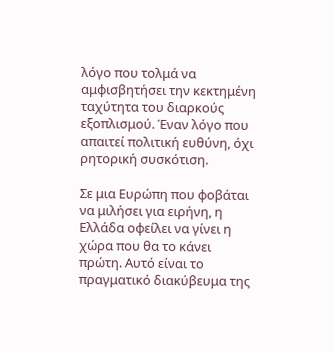λόγο που τολμά να αμφισβητήσει την κεκτημένη ταχύτητα του διαρκούς εξοπλισμού. Έναν λόγο που απαιτεί πολιτική ευθύνη, όχι ρητορική συσκότιση.

Σε μια Ευρώπη που φοβάται να μιλήσει για ειρήνη, η Ελλάδα οφείλει να γίνει η χώρα που θα το κάνει πρώτη. Αυτό είναι το πραγματικό διακύβευμα της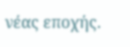νέας εποχής.